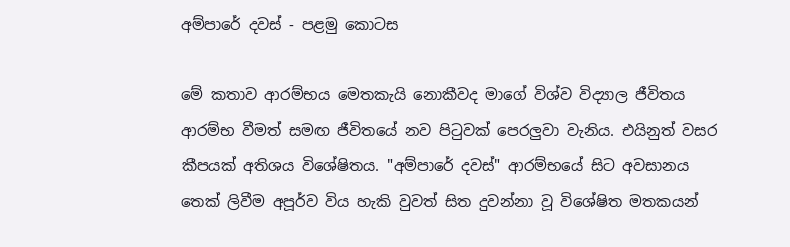අම්පාරේ දවස් - පළමු කොටස

මේ කතාව ආරම්භය මෙතකැයි නොකීවද මාගේ විශ්ව විද්‍යාල ජීවිතය ආරම්භ වීමත් සමඟ ජීවිතයේ නව පිටුවක් පෙරලුවා වැනිය. එයිනුත් වසර කීපයක් අතිශය විශේෂිතය. "අම්පාරේ දවස්" ආරම්භයේ සිට අවසානය තෙක් ලිවීම අපූර්ව විය හැකි වුවත් සිත දුවන්නා වූ විශේෂිත මතකයන්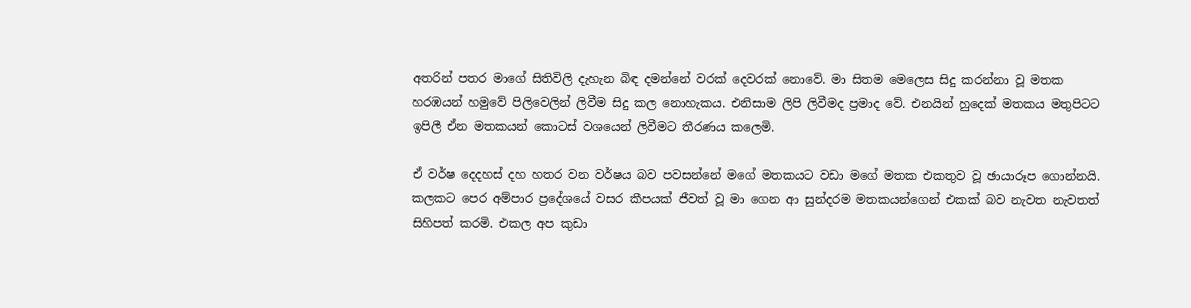අතරින් පතර මාගේ සිතිවිලි දැහැන බිඳ දමන්නේ වරක් දෙවරක් නොවේ. මා සිතම මෙලෙස සිදු කරන්නා වූ මතක හරඹයන් හමුවේ පිලිවෙලින් ලිවීම සිදු කල නොහැකය. එනිසාම ලිපි ලිවීමද ප්‍රමාද වේ. එනයින් හුදෙක් මතකය මතුපිටට ඉපිලී ඒන මතකයන් කොටස් වශයෙන් ලිවීමට තීරණය කලෙමි.

ඒ වර්ෂ දෙදහස් දහ හතර වන වර්ෂය බව පවසන්නේ මගේ මතකයට වඩා මගේ මතක එකතුව වූ ඡායාරූප ගොන්නයි. කලකට පෙර අම්පාර ප්‍රදේශයේ වසර කීපයක් ජීවත් වූ මා ගෙන ආ සුන්දරම මතකයන්ගෙන් එකක් බව නැවත නැවතත් සිහිපත් කරමි. එකල අප කුඩා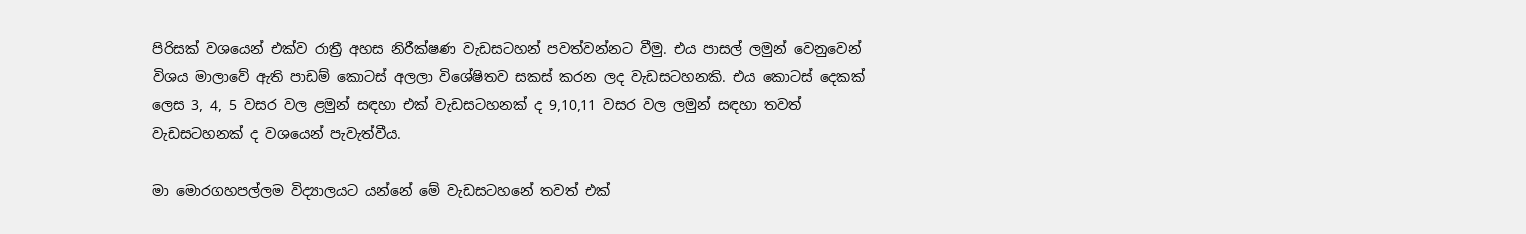පිරිසක් වශයෙන් එක්ව රාත්‍රී අහස නිරීක්ෂණ වැඩසටහන් පවත්වන්නට වීමු. එය පාසල් ලමුන් වෙනුවෙන් විශය මාලාවේ ඇති පාඩම් කොටස් අලලා විශේෂිතව සකස් කරන ලද වැඩසටහනකි. එය කොටස් දෙකක් ලෙස 3, 4, 5 වසර වල ළමුන් සඳහා එක් වැඩසටහනක් ද 9,10,11 වසර වල ලමුන් සඳහා තවත් වැඩසටහනක් ද වශයෙන් පැවැත්වීය.

මා මොරගහපල්ලම විද්‍යාලයට යන්නේ මේ වැඩසටහනේ තවත් එක්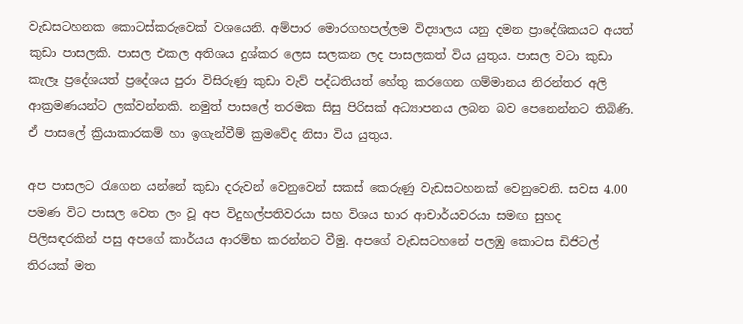වැඩසටහනක කොටස්කරුවෙක් වශයෙනි. අම්පාර මොරගහපල්ලම විද්‍යාලය යනු දමන ප්‍රාදේශිකයට අයත් කුඩා පාසලකි. පාසල එකල අතිශය දුශ්කර ලෙස සලකන ලද පාසලකත් විය යුතුය. පාසල වටා කුඩා කැලෑ ප්‍රදේශයත් ප්‍රදේශය පුරා විසිරුණු කුඩා වැව් පද්ධතියත් හේතු කරගෙන ගම්මානය නිරන්තර අලි ආක්‍රමණයන්ට ලක්වන්නකි. නමුත් පාසලේ තරමක සිසු පිරිසක් අධ්‍යාපනය ලබන බව පෙනෙන්නට තිබිණි. ඒ පාසලේ ක්‍රියාකාරකම් හා ඉගැන්වීම් ක්‍රමවේද නිසා විය යුතුය.

අප පාසලට රැගෙන යන්නේ කුඩා දරුවන් වෙනුවෙන් සකස් කෙරුණු වැඩසටහනක් වෙනුවෙනි. සවස 4.00 පමණ විට පාසල වෙත ලං වූ අප විදුහල්පතිවරයා සහ විශය භාර ආචාර්යවරයා සමඟ සුහද පිලිසඳරකින් පසු අපගේ කාර්යය ආරම්භ කරන්නට වීමු. අපගේ වැඩසටහනේ පලඹු කොටස ඩිජිටල් තිරයක් මත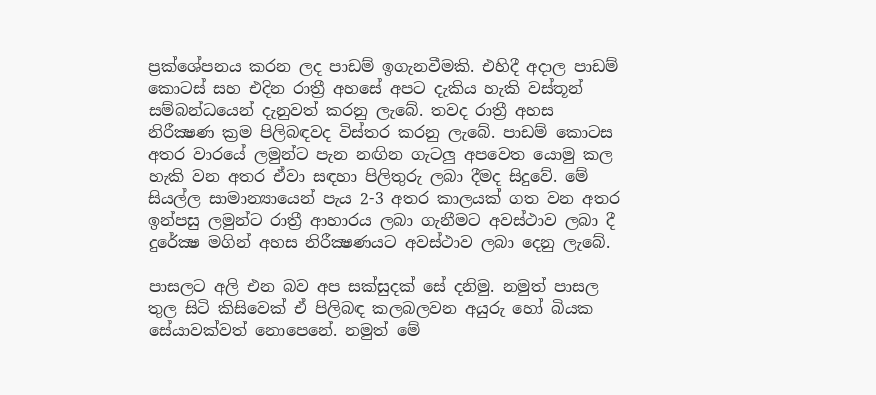ප්‍රක්ශේපනය කරන ලද පාඩම් ඉගැනවීමකි. එහිදී අදාල පාඩම් කොටස් සහ එදින රාත්‍රී අහසේ අපට දැකිය හැකි වස්තූන් සම්බන්ධයෙන් දැනුවත් කරනු ලැබේ. තවද රාත්‍රී අහස නිරීක්‍ෂණ ක්‍රම පිලිබඳවද විස්තර කරනු ලැබේ. පාඩම් කොටස අතර වාරයේ ලමුන්ට පැන නඟින ගැටලු අපවෙත යොමු කල හැකි වන අතර ඒවා සඳහා පිලිතුරු ලබා දීමද සිදුවේ. මේ සියල්ල සාමාන්‍යායෙන් පැය 2-3 අතර කාලයක් ගත වන අතර ඉන්පසු ලමුන්ට රාත්‍රී ආහාරය ලබා ගැනීමට අවස්ථාව ලබා දී දුරේක්‍ෂ මගින් අහස නිරීක්‍ෂණයට අවස්ථාව ලබා දෙනු ලැබේ.

පාසලට අලි එන බව අප සක්සුදක් සේ දනිමු. නමුත් පාසල තුල සිටි කිසිවෙක් ඒ පිලිබඳ කලබලවන අයුරු හෝ බියක සේයාවක්වත් නොපෙනේ. නමුත් මේ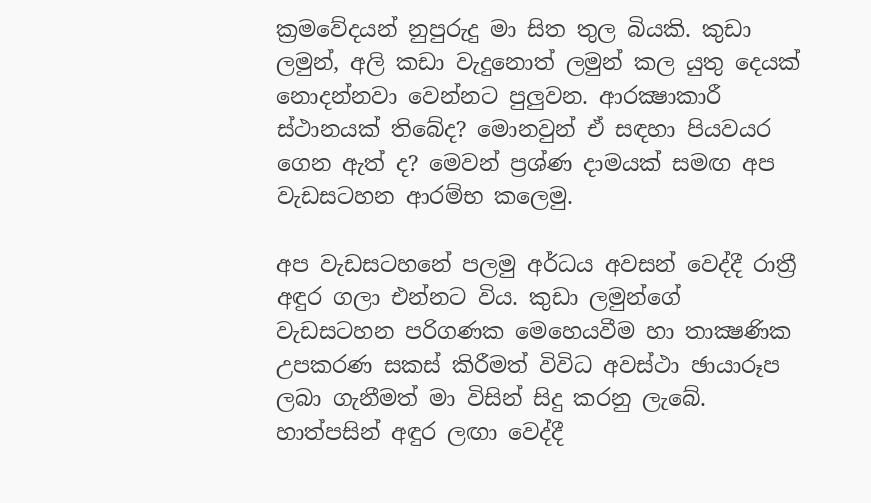ක්‍රමවේදයන් නුපුරුදු මා සිත තුල බියකි. කුඩා ලමුන්, අලි කඩා වැදුනොත් ලමුන් කල යුතු දෙයක් නොදන්නවා වෙන්නට පුලුවන. ආරක්‍ෂාකාරී ස්ථානයක් තිබේද? මොනවුන් ඒ සඳහා පියවයර ගෙන ඇත් ද? මෙවන් ප්‍රශ්ණ දාමයක් සමඟ අප වැඩසටහන ආරම්භ කලෙමු.

අප වැඩසටහනේ පලමු අර්ධය අවසන් වෙද්දී රාත්‍රී අඳුර ගලා එන්නට විය. කුඩා ලමුන්ගේ වැඩසටහන පරිගණක මෙහෙයවීම හා තාක්‍ෂණික උපකරණ සකස් කිරීමත් විවිධ අවස්ථා ඡායාරූප ලබා ගැනීමත් මා විසින් සිදු කරනු ලැබේ. හාත්පසින් අඳුර ලඟා වෙද්දී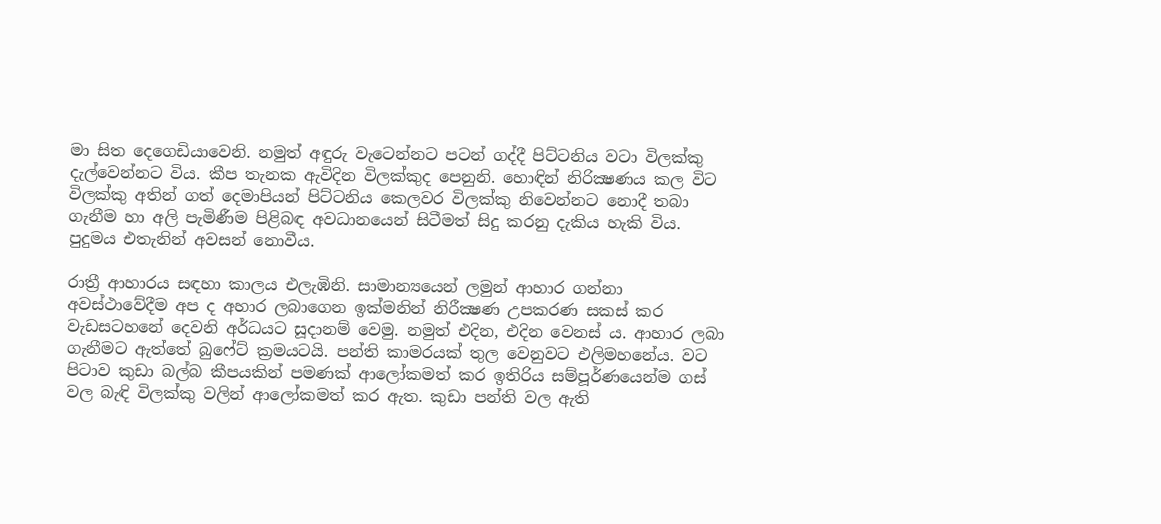මා සිත දෙගෙඩියාවෙනි. නමුත් අඳුරු වැටෙන්නට පටන් ගද්දී පිට්ටනිය වටා විලක්කු දැල්වෙන්නට විය. කීප තැනක ඇවිදින විලක්කුද පෙනුනි. හොඳින් නිරික්‍ෂණය කල විට විලක්කු අතින් ගත් දෙමාපියන් පිට්ටනිය කෙලවර විලක්කු නිවෙන්නට නොදී තබා ගැනීම හා අලි පැමිණීම පිළිබඳ අවධානයෙන් සිටීමත් සිදු කරනු දැකිය හැකි විය. පුදුමය එතැනින් අවසන් නොවීය.

රාත්‍රී ආහාරය සඳහා කාලය එලැඹිනි. සාමාන්‍යයෙන් ලමුන් ආහාර ගන්නා අවස්ථාවේදීම අප ද අහාර ලබාගෙන ඉක්මනින් නිරීක්‍ෂණ උපකරණ සකස් කර වැඩසටහනේ දෙවනි අර්ධයට සූදානම් වෙමු. නමුත් එදින, එදින වෙනස් ය. ආහාර ලබා ගැනීමට ඇත්තේ බුෆේට් ක්‍රමයටයි. පන්ති කාමරයක් තුල වෙනුවට එලිමහනේය. වට පිටාව කුඩා බල්බ කීපයකින් පමණක් ආලෝකමත් කර ඉතිරිය සම්පූර්ණයෙන්ම ගස් වල බැඳි විලක්කු වලින් ආලෝකමත් කර ඇත. කුඩා පන්ති වල ඇති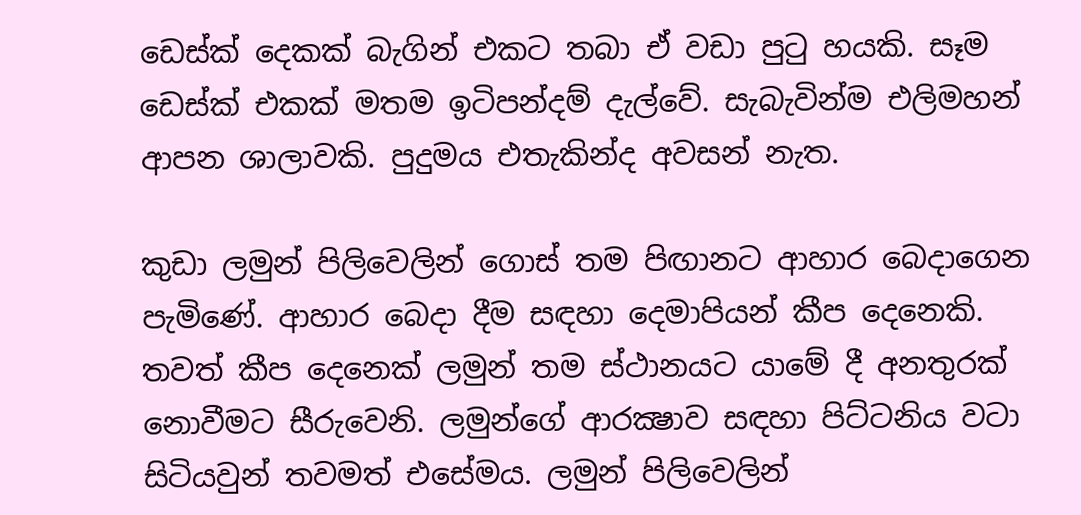ඩෙස්ක් දෙකක් බැගින් එකට තබා ඒ වඩා පුටු හයකි. සෑම ඩෙස්ක් එකක් මතම ඉටිපන්දම් දැල්වේ. සැබැවින්ම එලිමහන් ආපන ශාලාවකි. පුදුමය එතැකින්ද අවසන් නැත.

කුඩා ලමුන් පිලිවෙලින් ගොස් තම පිඟානට ආහාර බෙදාගෙන පැමිණේ. ආහාර බෙදා දීම සඳහා දෙමාපියන් කීප දෙනෙකි. තවත් කීප දෙනෙක් ලමුන් තම ස්ථානයට යාමේ දී අනතුරක් නොවීමට සීරුවෙනි. ලමුන්ගේ ආරක්‍ෂාව සඳහා පිට්ටනිය වටා සිටියවුන් තවමත් එසේමය. ලමුන් පිලිවෙලින්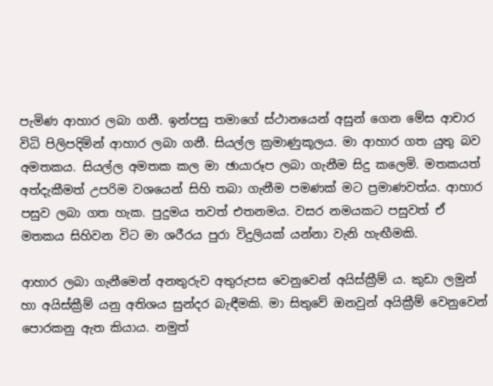පැමිණ ආහාර ලබා ගනී. ඉන්පසු තමාගේ ස්ථානයෙන් අසුන් ගෙන මේස ආචාර විධි පිලිපදිමින් ආහාර ලබා ගනී. සියල්ල ක්‍රමාණුකූලය. මා ආහාර ගත යුතු බව අමතකය. සියල්ල අමතක කල මා ඡායාරූප ලබා ගැනීම සිදු කලෙමි. මතකයත් අත්දැකීමත් උපරිම වශයෙන් සිහි තබා ගැනීම පමණක් මට ප්‍රමාණවත්ය. ආහාර පසුව ලබා ගත හැක. පුදුමය තවත් එතනමය. වසර නමයකට පසුවත් ඒ මතකය සිහිවන විට මා ශරීරය පුරා විදුලියක් යන්නා වැනි හැඟීමකි.

ආහාර ලබා ගැනීමෙන් අනතුරුව අතුරුපස වෙනුවෙන් අයිස්ක්‍රීම් ය. කුඩා ලමුන් හා අයිස්ක්‍රීම් යනු අතිශය සුන්දර බැඳීමකි. මා සිතුවේ ඔනවුන් අයික්‍රීම් වෙනුවෙන් පොරකනු ඇත කියාය. නමුත්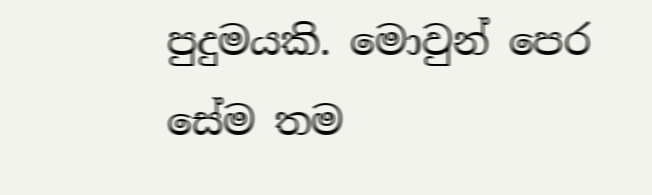පුදුමයකි. මොවුන් පෙර සේම තම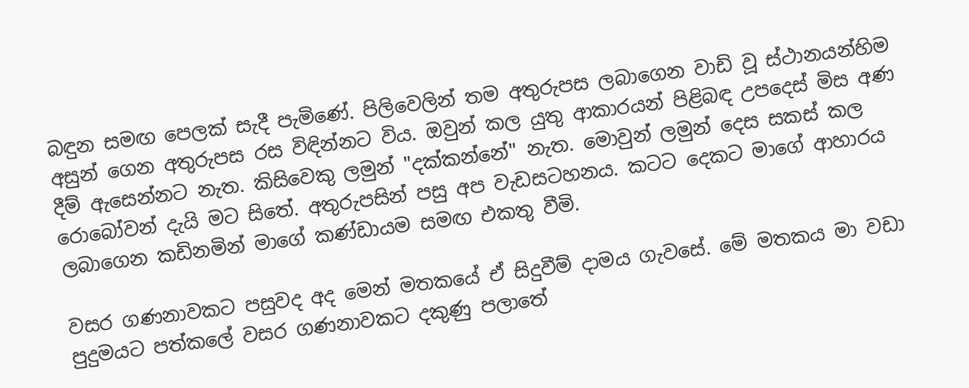බඳුන සමඟ පෙලක් සැදී පැමිණේ. පිලිවෙලින් තම අතුරුපස ලබාගෙන වාඩි වූ ස්ථානයන්හිම අසුන් ගෙන අතුරුපස රස විඳින්නට විය. ඔවුන් කල යුතු ආකාරයන් පිළිබඳ උපදෙස් මිස අණ දීම් ඇසෙන්නට නැත. කිසිවෙකු ලමුන් "දක්කන්නේ" නැත. මොවුන් ලමුන් දෙස සකස් කල රොබෝවන් දැයි මට සිතේ. අතුරුපසින් පසු අප වැඩසටහනය. කටට දෙකට මාගේ ආහාරය ලබාගෙන කඩිනමින් මාගේ කණ්ඩායම සමඟ එකතු වීමි.

වසර ගණනාවකට පසුවද අද මෙන් මතකයේ ඒ සිදුවීම් දාමය ගැවසේ. මේ මතකය මා වඩා පුදුමයට පත්කලේ වසර ගණනාවකට දකුණු පලාතේ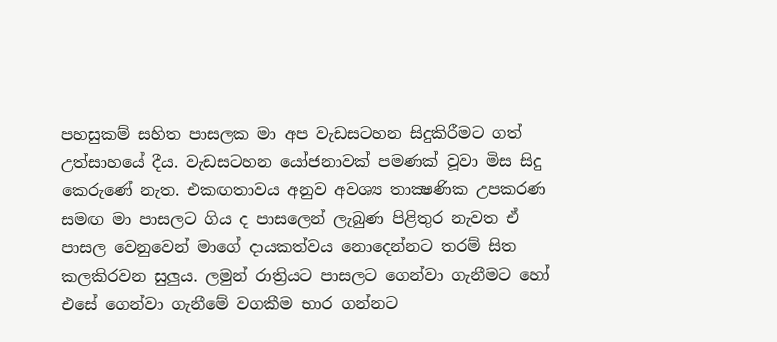පහසුකම් සහිත පාසලක මා අප වැඩසටහන සිදුකිරීමට ගත් උත්සාහයේ දීය. වැඩසටහන යෝජනාවක් පමණක් වූවා මිස සිදු කෙරුණේ නැත. එකඟතාවය අනුව අවශ්‍ය තාක්‍ෂණික උපකරණ සමඟ මා පාසලට ගිය ද පාසලෙන් ලැබුණ පිළිතුර නැවත ඒ පාසල වෙනුවෙන් මාගේ දායකත්වය නොදෙන්නට තරම් සිත කලකිරවන සුලුය. ලමුන් රාත්‍රියට පාසලට ගෙන්වා ගැනීමට හෝ එසේ ගෙන්වා ගැනීමේ වගකීම භාර ගන්නට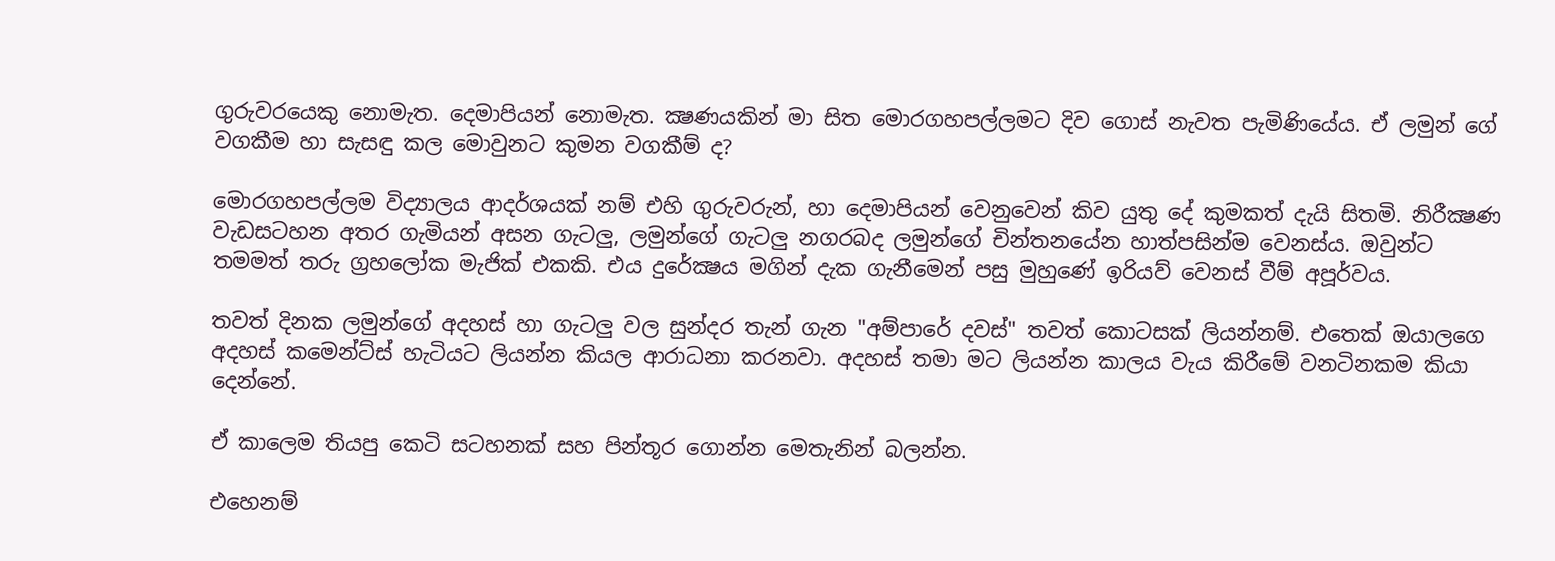ගුරුවරයෙකු නොමැත. දෙමාපියන් නොමැත. ක්‍ෂණයකින් මා සිත මොරගහපල්ලමට දිව ගොස් නැවත පැමිණියේය. ඒ ලමුන් ගේ වගකීම හා සැසඳු කල මොවුනට කුමන වගකීම් ද?

මොරගහපල්ලම විද්‍යාලය ආදර්ශයක් නම් එහි ගුරුවරුන්, හා දෙමාපියන් වෙනුවෙන් කිව යුතු දේ කුමකත් දැයි සිතමි. නිරීක්‍ෂණ වැඩසටහන අතර ගැමියන් අසන ගැටලු, ලමුන්ගේ ගැටලු නගරබද ලමුන්ගේ චින්තනයේන හාත්පසින්ම වෙනස්ය. ඔවුන්ට තමමත් තරු ග්‍රහලෝක මැජික් එකකි. එය දුරේක්‍ෂය මගින් දැක ගැනීමෙන් පසු මුහුණේ ඉරියව් වෙනස් වීම් අපූර්වය.

තවත් දිනක ලමුන්ගේ අදහස් හා ගැටලු වල සුන්දර තැන් ගැන "අම්පාරේ දවස්" තවත් කොටසක් ලියන්නම්. එතෙක් ඔයාලගෙ අදහස් කමෙන්ට්ස් හැටියට ලියන්න කියල ආරාධනා කරනවා. අදහස් තමා මට ලියන්න කාලය වැය කිරීමේ වනටිනකම කියා දෙන්නේ.

ඒ කාලෙම තියපු කෙටි සටහනක් සහ පින්තූර ගොන්න මෙතැනින් බලන්න.

එහෙනම්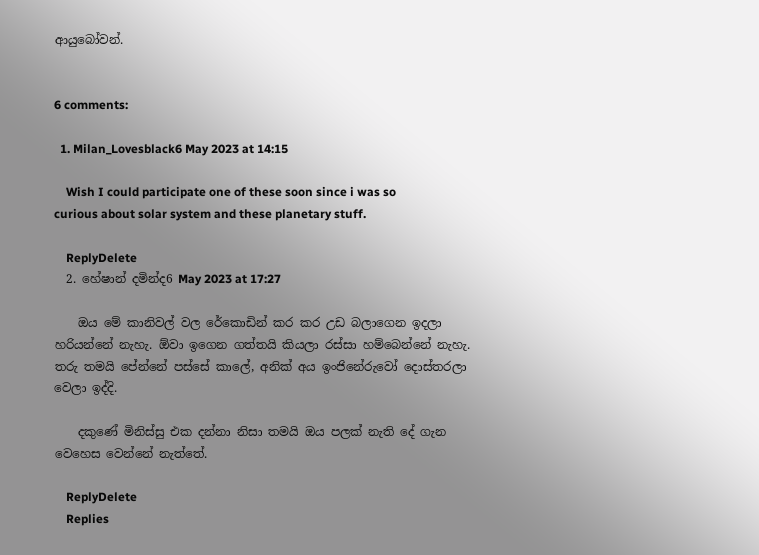ආයුබෝවන්.


6 comments:

  1. Milan_Lovesblack6 May 2023 at 14:15

    Wish I could participate one of these soon since i was so curious about solar system and these planetary stuff.

    ReplyDelete
  2. හේෂාන් දමින්ද6 May 2023 at 17:27

    ඔය මේ කානිවල් වල රේකොඩින් කර කර උඩ බලාගෙන ඉදලා හරියන්නේ නැහැ. ඕවා ඉගෙන ගත්තයි කියලා රස්සා හම්බෙන්නේ නැහැ. තරු තමයි පේන්නේ පස්සේ කාලේ, අනික් අය ඉංජිනේරුවෝ දොස්තරලා වෙලා ඉද්දි.

    දකුණේ මිනිස්සු එක දන්නා නිසා තමයි ඔය පලක් නැති දේ ගැන වෙහෙස වෙන්නේ නැත්තේ.

    ReplyDelete
    Replies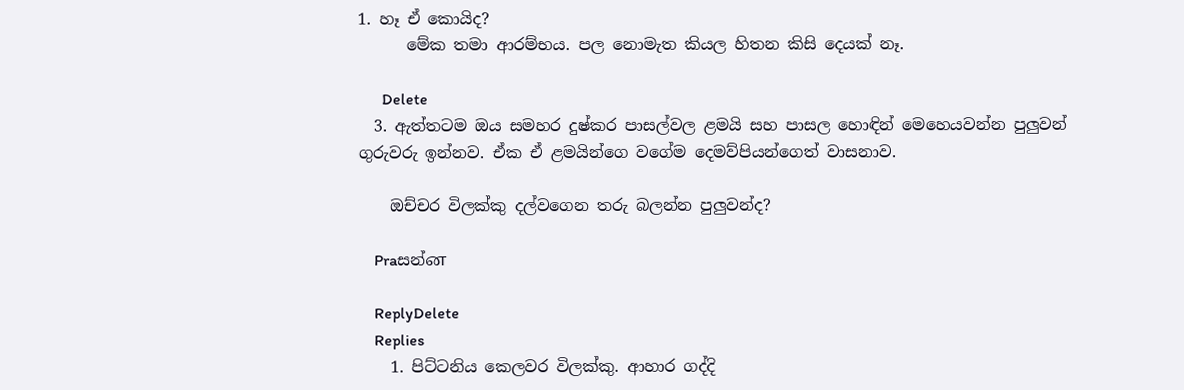1. හෑ ඒ කොයිද?
      මේක තමා ආරම්භය. පල නොමැත කියල හිතන කිසි දෙයක් නෑ.

      Delete
  3. ඇත්තටම ඔය සමහර දුෂ්කර පාසල්වල ළමයි සහ පාසල හොඳින් මෙහෙයවන්න පුලුවන් ගුරුවරු ඉන්නව. ඒක ඒ ළමයින්ගෙ වගේම දෙමව්පියන්ගෙත් වාසනාව.

    ඔච්චර විලක්කු දල්වගෙන තරු බලන්න පුලුවන්ද?

    Praසන්ன

    ReplyDelete
    Replies
    1. පිට්ටනිය කෙලවර විලක්කු. ආහාර ගද්දි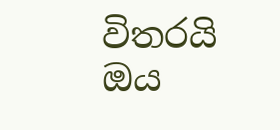විතරයි ඔය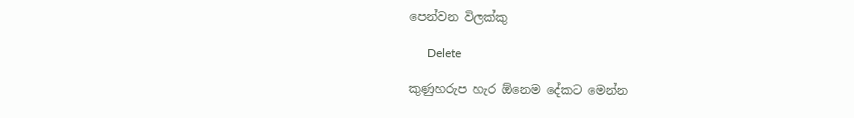පෙන්වන විලක්කු

      Delete

කුණුහරුප හැර ඕනෙම දේකට මෙන්න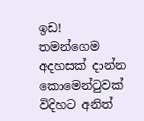ඉඩ!
තමන්ගෙම අදහසක් දාන්න කොමෙන්ටුවක් විදිහට අනිත්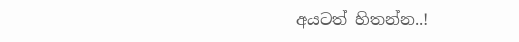අයටත් හිතන්න..!